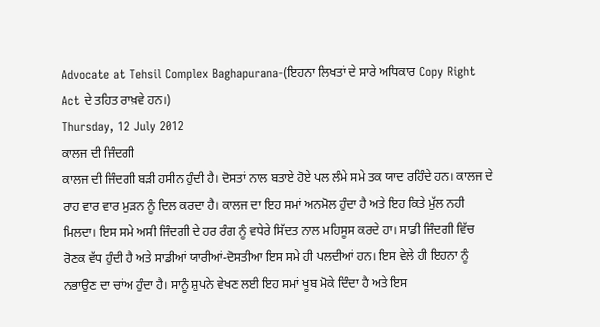Advocate at Tehsil Complex Baghapurana-(ਇਹਨਾ ਲਿਖਤਾਂ ਦੇ ਸਾਰੇ ਅਧਿਕਾਰ Copy Right Act ਦੇ ਤਹਿਤ ਰਾਖ਼ਵੇ ਹਨ।)
Thursday, 12 July 2012
ਕਾਲਜ ਦੀ ਜਿੰਦਗੀ
ਕਾਲਜ ਦੀ ਜਿੰਦਗੀ ਬੜੀ ਹਸੀਨ ਹੁੰਦੀ ਹੈ। ਦੋਸਤਾਂ ਨਾਲ ਬਤਾਏ ਹੋਏ ਪਲ ਲੰਮੇ ਸਮੇ ਤਕ ਯਾਦ ਰਹਿੰਦੇ ਹਨ। ਕਾਲਜ ਦੇ ਰਾਹ ਵਾਰ ਵਾਰ ਮੁੜਨ ਨੂੰ ਦਿਲ ਕਰਦਾ ਹੈ। ਕਾਲਜ ਦਾ ਇਹ ਸਮਾਂ ਅਨਮੋਲ ਹੁੰਦਾ ਹੈ ਅਤੇ ਇਹ ਕਿਤੇ ਮੁੱਲ ਨਹੀ ਮਿਲਦਾ। ਇਸ ਸਮੇ ਅਸੀ ਜਿੰਦਗੀ ਦੇ ਹਰ ਰੰਗ ਨੂੰ ਵਧੇਰੇ ਸਿੱਦਤ ਨਾਲ ਮਹਿਸੂਸ ਕਰਦੇ ਹਾ। ਸਾਡੀ ਜਿੰਦਗੀ ਵਿੱਚ ਰੋਣਕ ਵੱਧ ਹੁੰਦੀ ਹੈ ਅਤੇ ਸਾਡੀਆਂ ਯਾਰੀਆਂ-ਦੋਸਤੀਆ ਇਸ ਸਮੇ ਹੀ ਪਲਦੀਆਂ ਹਨ। ਇਸ ਵੇਲੇ ਹੀ ਇਹਨਾ ਨੂੰ ਨਭਾਉਣ ਦਾ ਚਾਂਅ ਹੁੰਦਾ ਹੈ। ਸਾਨੂੰ ਸ਼ੁਪਨੇ ਵੇਖਣ ਲਈ ਇਹ ਸਮਾਂ ਖੂਬ ਮੋਕੇ ਦਿੰਦਾ ਹੈ ਅਤੇ ਇਸ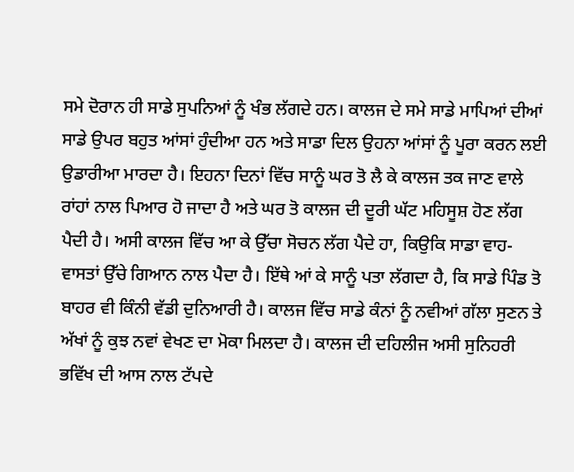ਸਮੇ ਦੋਰਾਨ ਹੀ ਸਾਡੇ ਸੁਪਨਿਆਂ ਨੂੰ ਖੰਭ ਲੱਗਦੇ ਹਨ। ਕਾਲਜ ਦੇ ਸਮੇ ਸਾਡੇ ਮਾਪਿਆਂ ਦੀਆਂ ਸਾਡੇ ਉਪਰ ਬਹੁਤ ਆਂਸਾਂ ਹੁੰਦੀਆ ਹਨ ਅਤੇ ਸਾਡਾ ਦਿਲ ਉਹਨਾ ਆਂਸਾਂ ਨੂੰ ਪੂਰਾ ਕਰਨ ਲਈ ਉਡਾਰੀਆ ਮਾਰਦਾ ਹੈ। ਇਹਨਾ ਦਿਨਾਂ ਵਿੱਚ ਸਾਨੂੰ ਘਰ ਤੋ ਲੈ ਕੇ ਕਾਲਜ ਤਕ ਜਾਣ ਵਾਲੇ ਰਾਂਹਾਂ ਨਾਲ ਪਿਆਰ ਹੋ ਜਾਦਾ ਹੈ ਅਤੇ ਘਰ ਤੋ ਕਾਲਜ ਦੀ ਦੂਰੀ ਘੱਟ ਮਹਿਸੂਸ਼ ਹੋਣ ਲੱਗ ਪੈਦੀ ਹੈ। ਅਸੀ ਕਾਲਜ ਵਿੱਚ ਆ ਕੇ ਉੱਚਾ ਸੋਚਨ ਲੱਗ ਪੈਦੇ ਹਾ, ਕਿਉਕਿ ਸਾਡਾ ਵਾਹ-ਵਾਸਤਾਂ ਉੱਚੇ ਗਿਆਨ ਨਾਲ ਪੈਦਾ ਹੈ। ਇੱਥੇ ਆਂ ਕੇ ਸਾਨੂੰ ਪਤਾ ਲੱਗਦਾ ਹੈ, ਕਿ ਸਾਡੇ ਪਿੰਡ ਤੋ ਬਾਹਰ ਵੀ ਕਿੰਨੀ ਵੱਡੀ ਦੁਨਿਆਰੀ ਹੈ। ਕਾਲਜ ਵਿੱਚ ਸਾਡੇ ਕੰਨਾਂ ਨੂੰ ਨਵੀਆਂ ਗੱਲਾ ਸੁਣਨ ਤੇ ਅੱਖਾਂ ਨੂੰ ਕੁਝ ਨਵਾਂ ਵੇਖਣ ਦਾ ਮੋਕਾ ਮਿਲਦਾ ਹੈ। ਕਾਲਜ ਦੀ ਦਹਿਲੀਜ ਅਸੀ ਸੁਨਿਹਰੀ ਭਵਿੱਖ ਦੀ ਆਸ ਨਾਲ ਟੱਪਦੇ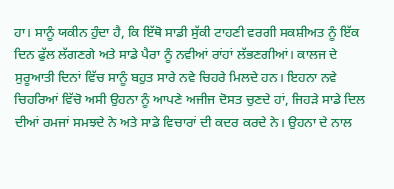ਹਾ। ਸਾਨੂੰ ਯਕੀਨ ਹੁੰਦਾ ਹੈ, ਕਿ ਇੱਥੋ ਸਾਡੀ ਸੁੱਕੀ ਟਾਹਣੀ ਵਰਗੀ ਸਕਸ਼ੀਅਤ ਨੂੰ ਇੱਕ ਦਿਨ ਫੁੱਲ ਲੱਗਣਗੇ ਅਤੇ ਸਾਡੇ ਪੈਰਾ ਨੂੰ ਨਵੀਆਂ ਰਾਂਹਾਂ ਲੱਭਣਗੀਆਂ। ਕਾਲਜ ਦੇ ਸੁਰੂਆਤੀ ਦਿਨਾਂ ਵਿੱਚ ਸਾਨੂੰ ਬਹੁਤ ਸਾਰੇ ਨਵੇ ਚਿਹਰੇ ਮਿਲਦੇ ਹਨ। ਇਹਨਾ ਨਵੇ ਚਿਹਰਿਆਂ ਵਿੱਚੋ ਅਸੀ ਉਹਨਾ ਨੂੰ ਆਪਣੇ ਅਜੀਜ ਦੋਸਤ ਚੁਣਦੇ ਹਾਂ, ਜਿਹੜੇ ਸਾਡੇ ਦਿਲ ਦੀਆਂ ਰਮਜਾਂ ਸਮਝਦੇ ਨੇ ਅਤੇ ਸਾਡੇ ਵਿਚਾਰਾਂ ਦੀ ਕਦਰ ਕਰਦੇ ਨੇ। ਉਹਨਾ ਦੇ ਨਾਲ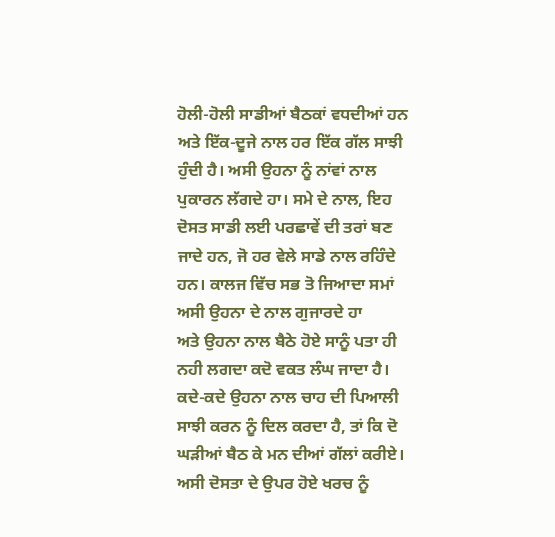ਹੋਲੀ-ਹੋਲੀ ਸਾਡੀਆਂ ਬੈਠਕਾਂ ਵਧਦੀਆਂ ਹਨ ਅਤੇ ਇੱਕ-ਦੂਜੇ ਨਾਲ ਹਰ ਇੱਕ ਗੱਲ ਸਾਝੀ ਹੁੰਦੀ ਹੈ। ਅਸੀ ਉਹਨਾ ਨੂੰ ਨਾਂਵਾਂ ਨਾਲ ਪੁਕਾਰਨ ਲੱਗਦੇ ਹਾ। ਸਮੇ ਦੇ ਨਾਲ, ਇਹ ਦੋਸਤ ਸਾਡੀ ਲਈ ਪਰਛਾਵੇਂ ਦੀ ਤਰਾਂ ਬਣ ਜਾਦੇ ਹਨ, ਜੋ ਹਰ ਵੇਲੇ ਸਾਡੇ ਨਾਲ ਰਹਿੰਦੇ ਹਨ। ਕਾਲਜ ਵਿੱਚ ਸਭ ਤੋ ਜਿਆਦਾ ਸਮਾਂ ਅਸੀ ਉਹਨਾ ਦੇ ਨਾਲ ਗੁਜਾਰਦੇ ਹਾ
ਅਤੇ ਉਹਨਾ ਨਾਲ ਬੈਠੇ ਹੋਏ ਸਾਨੂੰ ਪਤਾ ਹੀ ਨਹੀ ਲਗਦਾ ਕਦੋ ਵਕਤ ਲੰਘ ਜਾਦਾ ਹੈ। ਕਦੇ-ਕਦੇ ਉਹਨਾ ਨਾਲ ਚਾਹ ਦੀ ਪਿਆਲੀ ਸਾਝੀ ਕਰਨ ਨੂੰ ਦਿਲ ਕਰਦਾ ਹੈ, ਤਾਂ ਕਿ ਦੋ ਘੜੀਆਂ ਬੈਠ ਕੇ ਮਨ ਦੀਆਂ ਗੱਲਾਂ ਕਰੀਏ। ਅਸੀ ਦੋਸਤਾ ਦੇ ਉਪਰ ਹੋਏ ਖਰਚ ਨੂੰ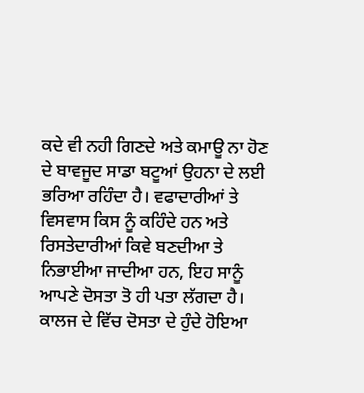ਕਦੇ ਵੀ ਨਹੀ ਗਿਣਦੇ ਅਤੇ ਕਮਾਊ ਨਾ ਹੋਣ ਦੇ ਬਾਵਜੂਦ ਸਾਡਾ ਬਟੂਆਂ ਉਹਨਾ ਦੇ ਲਈ ਭਰਿਆ ਰਹਿੰਦਾ ਹੈ। ਵਫਾਦਾਰੀਆਂ ਤੇ ਵਿਸਵਾਸ ਕਿਸ ਨੂੰ ਕਹਿੰਦੇ ਹਨ ਅਤੇ ਰਿਸਤੇਦਾਰੀਆਂ ਕਿਵੇ ਬਣਦੀਆ ਤੇ ਨਿਭਾਈਆ ਜਾਦੀਆ ਹਨ, ਇਹ ਸਾਨੂੰ ਆਪਣੇ ਦੋਸਤਾ ਤੋ ਹੀ ਪਤਾ ਲੱਗਦਾ ਹੈ। ਕਾਲਜ ਦੇ ਵਿੱਚ ਦੋਸਤਾ ਦੇ ਹੁੰਦੇ ਹੋਇਆ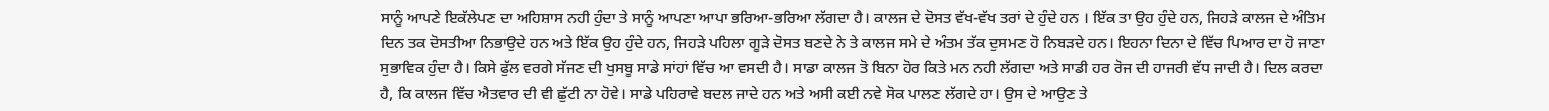ਸਾਨੂੰ ਆਪਣੇ ਇਕੱਲੇਪਣ ਦਾ ਅਹਿਸ਼ਾਸ ਨਹੀ ਹੁੰਦਾ ਤੇ ਸਾਨੂੰ ਆਪਣਾ ਆਪਾ ਭਰਿਆ-ਭਰਿਆ ਲੱਗਦਾ ਹੈ। ਕਾਲਜ ਦੇ ਦੋਸਤ ਵੱਖ-ਵੱਖ ਤਰਾਂ ਦੇ ਹੁੰਦੇ ਹਨ । ਇੱਕ ਤਾ ਉਹ ਹੁੰਦੇ ਹਨ, ਜਿਹੜੇ ਕਾਲਜ ਦੇ ਅੰਤਿਮ ਦਿਨ ਤਕ ਦੋਸਤੀਆ ਨਿਭਾਉਦੇ ਹਨ ਅਤੇ ਇੱਕ ਉਹ ਹੁੰਦੇ ਹਨ, ਜਿਹੜੇ ਪਹਿਲਾ ਗੂੜੇ ਦੋਸਤ ਬਣਦੇ ਨੇ ਤੇ ਕਾਲਜ ਸਮੇ ਦੇ ਅੰਤਮ ਤੱਕ ਦੁਸਮਣ ਹੋ ਨਿਬੜਦੇ ਹਨ। ਇਹਨਾ ਦਿਨਾ ਦੇ ਵਿੱਚ ਪਿਆਰ ਦਾ ਹੋ ਜਾਣਾ ਸੁਭਾਵਿਕ ਹੁੰਦਾ ਹੈ। ਕਿਸੇ ਫੁੱਲ ਵਰਗੇ ਸੱਜਣ ਦੀ ਖੁਸਬੂ ਸਾਡੇ ਸਾਂਹਾਂ ਵਿੱਚ ਆ ਵਸਦੀ ਹੈ। ਸਾਡਾ ਕਾਲਜ ਤੋ ਬਿਨਾ ਹੋਰ ਕਿਤੇ ਮਨ ਨਹੀ ਲੱਗਦਾ ਅਤੇ ਸਾਡੀ ਹਰ ਰੋਜ ਦੀ ਹਾਜਰੀ ਵੱਧ ਜਾਦੀ ਹੈ। ਦਿਲ ਕਰਦਾ ਹੈ, ਕਿ ਕਾਲਜ ਵਿੱਚ ਐਤਵਾਰ ਦੀ ਵੀ ਛੁੱਟੀ ਨਾ ਹੋਵੇ। ਸਾਡੇ ਪਹਿਰਾਵੇ ਬਦਲ ਜਾਦੇ ਹਨ ਅਤੇ ਅਸੀ ਕਈ ਨਵੇ ਸੋਕ ਪਾਲਣ ਲੱਗਦੇ ਹਾ। ਉਸ ਦੇ ਆਉਣ ਤੇ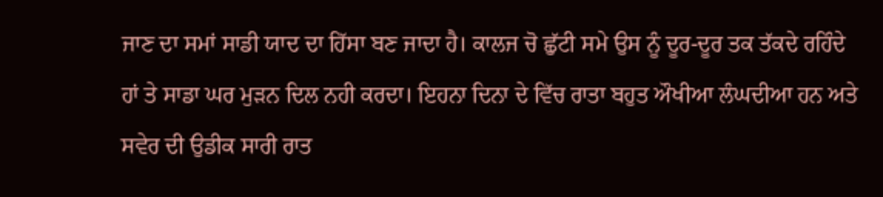ਜਾਣ ਦਾ ਸਮਾਂ ਸਾਡੀ ਯਾਦ ਦਾ ਹਿੱਸਾ ਬਣ ਜਾਦਾ ਹੈ। ਕਾਲਜ ਚੋ ਛੁੱਟੀ ਸਮੇ ਉਸ ਨੂੰ ਦੂਰ-ਦੂਰ ਤਕ ਤੱਕਦੇ ਰਹਿੰਦੇ ਹਾਂ ਤੇ ਸਾਡਾ ਘਰ ਮੁੜਨ ਦਿਲ ਨਹੀ ਕਰਦਾ। ਇਹਨਾ ਦਿਨਾ ਦੇ ਵਿੱਚ ਰਾਤਾ ਬਹੁਤ ਔਖੀਆ ਲੰਘਦੀਆ ਹਨ ਅਤੇ ਸਵੇਰ ਦੀ ਉਡੀਕ ਸਾਰੀ ਰਾਤ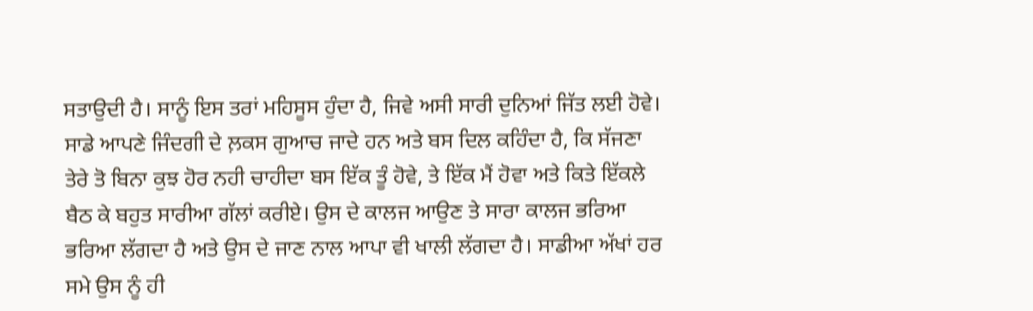ਸਤਾਉਦੀ ਹੈ। ਸਾਨੂੰ ਇਸ ਤਰਾਂ ਮਹਿਸੂਸ ਹੁੰਦਾ ਹੈ, ਜਿਵੇ ਅਸੀ ਸਾਰੀ ਦੁਨਿਆਂ ਜਿੱਤ ਲਈ ਹੋਵੇ। ਸਾਡੇ ਆਪਣੇ ਜਿੰਦਗੀ ਦੇ ਲ਼ਕਸ ਗੁਆਚ ਜਾਦੇ ਹਨ ਅਤੇ ਬਸ ਦਿਲ ਕਹਿੰਦਾ ਹੈ, ਕਿ ਸੱਜਣਾ ਤੇਰੇ ਤੋ ਬਿਨਾ ਕੁਝ ਹੋਰ ਨਹੀ ਚਾਹੀਦਾ ਬਸ ਇੱਕ ਤੂੰ ਹੋਵੇ, ਤੇ ਇੱਕ ਮੈਂ ਹੋਵਾ ਅਤੇ ਕਿਤੇ ਇੱਕਲੇ ਬੈਠ ਕੇ ਬਹੁਤ ਸਾਰੀਆ ਗੱਲਾਂ ਕਰੀਏ। ਉਸ ਦੇ ਕਾਲਜ ਆਉਣ ਤੇ ਸਾਰਾ ਕਾਲਜ ਭਰਿਆ ਭਰਿਆ ਲੱਗਦਾ ਹੈ ਅਤੇ ਉਸ ਦੇ ਜਾਣ ਨਾਲ ਆਪਾ ਵੀ ਖਾਲੀ ਲੱਗਦਾ ਹੈ। ਸਾਡੀਆ ਅੱਖਾਂ ਹਰ ਸਮੇ ਉਸ ਨੂੰ ਹੀ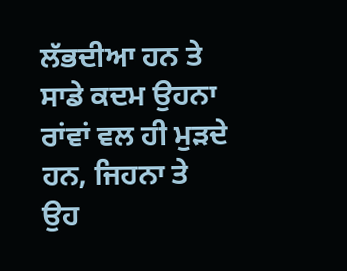ਲੱਭਦੀਆ ਹਨ ਤੇ ਸਾਡੇ ਕਦਮ ਉਹਨਾ ਰਾਂਵਾਂ ਵਲ ਹੀ ਮੁੜਦੇ ਹਨ, ਜਿਹਨਾ ਤੇ ਉਹ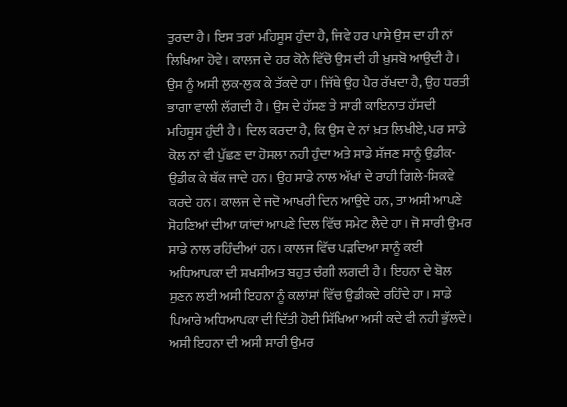ਤੁਰਦਾ ਹੈ। ਇਸ ਤਰਾਂ ਮਹਿਸੂਸ ਹੁੰਦਾ ਹੈ, ਜਿਵੇ ਹਰ ਪਾਸੇ ਉਸ ਦਾ ਹੀ ਨਾਂ ਲਿਖਿਆ ਹੋਵੇ। ਕਾਲਜ ਦੇ ਹਰ ਕੋਨੇ ਵਿੱਚੋ ਉਸ ਦੀ ਹੀ ਖ਼ੁਸਬੋ ਆਉਦੀ ਹੈ। ਉਸ ਨੂੰ ਅਸੀ ਲੁਕ-ਲੁਕ ਕੇ ਤੱਕਦੇ ਹਾ। ਜਿੱਥੇ ਉਹ ਪੈਰ ਰੱਖਦਾ ਹੈ, ਉਹ ਧਰਤੀ ਭਾਗਾ ਵਾਲੀ ਲੱਗਦੀ ਹੈ। ਉਸ ਦੇ ਹੱਸਣ ਤੇ ਸਾਰੀ ਕਾਇਨਾਤ ਹੱਸਦੀ ਮਹਿਸੂਸ ਹੁੰਦੀ ਹੈ। ਦਿਲ ਕਰਦਾ ਹੈ, ਕਿ ਉਸ ਦੇ ਨਾਂ ਖ਼ਤ ਲਿਖੀਏ, ਪਰ ਸਾਡੇ ਕੋਲ ਨਾਂ ਵੀ ਪੁੱਛਣ ਦਾ ਹੋਸਲਾ ਨਹੀ ਹੁੰਦਾ ਅਤੇ ਸਾਡੇ ਸੱਜਣ ਸਾਨੂੰ ਉਡੀਕ-ਉਡੀਕ ਕੇ ਥੱਕ ਜਾਦੇ ਹਨ। ਉਹ ਸਾਡੇ ਨਾਲ ਅੱਖਾਂ ਦੇ ਰਾਹੀ ਗਿਲੇ-ਸਿਕਵੇ ਕਰਦੇ ਹਨ। ਕਾਲਜ ਦੇ ਜਦੋ ਆਖਰੀ ਦਿਨ ਆਉਦੇ ਹਨ, ਤਾ ਅਸੀ ਆਪਣੇ ਸੋਹਣਿਆਂ ਦੀਆ ਯਾਂਦਾਂ ਆਪਣੇ ਦਿਲ ਵਿੱਚ ਸਮੇਟ ਲੈਦੇ ਹਾ। ਜੋ ਸਾਰੀ ਉਮਰ ਸਾਡੇ ਨਾਲ ਰਹਿੰਦੀਆਂ ਹਨ। ਕਾਲਜ ਵਿੱਚ ਪੜਦਿਆ ਸਾਨੂੰ ਕਈ ਅਧਿਆਪਕਾ ਦੀ ਸ਼ਖਸੀਅਤ ਬਹੁਤ ਚੰਗੀ ਲਗਦੀ ਹੈ। ਇਹਨਾ ਦੇ ਬੋਲ ਸੁਣਨ ਲਈ ਅਸੀ ਇਹਨਾ ਨੂੰ ਕਲਾਂਸਾਂ ਵਿੱਚ ਉਡੀਕਦੇ ਰਹਿੰਦੇ ਹਾ। ਸਾਡੇ ਪਿਆਰੇ ਅਧਿਆਪਕਾ ਦੀ ਦਿੱਤੀ ਹੋਈ ਸਿੱਖਿਆ ਅਸੀ ਕਦੇ ਵੀ ਨਹੀ ਭੁੱਲਦੇ। ਅਸੀ ਇਹਨਾ ਦੀ ਅਸੀ ਸਾਰੀ ਉਮਰ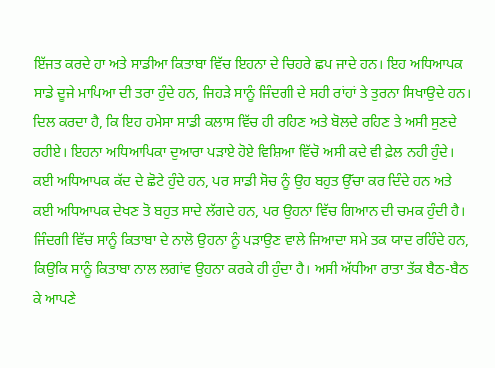ਇੱਜਤ ਕਰਦੇ ਹਾ ਅਤੇ ਸਾਡੀਆ ਕਿਤਾਬਾ ਵਿੱਚ ਇਹਨਾ ਦੇ ਚਿਹਰੇ ਛਪ ਜਾਦੇ ਹਨ। ਇਹ ਅਧਿਆਪਕ ਸਾਡੇ ਦੂਜੇ ਮਾਪਿਆ ਦੀ ਤਰਾ ਹੁੰਦੇ ਹਨ, ਜਿਹੜੇ ਸਾਨੂੰ ਜਿੰਦਗੀ ਦੇ ਸਹੀ ਰਾਂਹਾਂ ਤੇ ਤੁਰਨਾ ਸਿਖਾਉਦੇ ਹਨ। ਦਿਲ ਕਰਦਾ ਹੈ, ਕਿ ਇਹ ਹਮੇਸਾ ਸਾਡੀ ਕਲਾਸ ਵਿੱਚ ਹੀ ਰਹਿਣ ਅਤੇ ਬੋਲਦੇ ਰਹਿਣ ਤੇ ਅਸੀ ਸੁਣਦੇ ਰਹੀਏ। ਇਹਨਾ ਅਧਿਆਪਿਕਾ ਦੁਆਰਾ ਪੜਾਏ ਹੋਏ ਵਿਸ਼ਿਆ ਵਿੱਚੋ ਅਸੀ ਕਦੇ ਵੀ ਫ਼ੇਲ ਨਹੀ ਹੁੰਦੇ। ਕਈ ਅਧਿਆਪਕ ਕੱਦ ਦੇ ਛੋਟੇ ਹੁੰਦੇ ਹਨ, ਪਰ ਸਾਡੀ ਸੋਚ ਨੂੰ ਉਹ ਬਹੁਤ ਉੱਚਾ ਕਰ ਦਿੰਦੇ ਹਨ ਅਤੇ ਕਈ ਅਧਿਆਪਕ ਦੇਖਣ ਤੋ ਬਹੁਤ ਸਾਦੇ ਲੱਗਦੇ ਹਨ, ਪਰ ਉਹਨਾ ਵਿੱਚ ਗਿਆਨ ਦੀ ਚਮਕ ਹੁੰਦੀ ਹੈ। ਜਿੰਦਗੀ ਵਿੱਚ ਸਾਨੂੰ ਕਿਤਾਬਾ ਦੇ ਨਾਲੋ ਉਹਨਾ ਨੂੰ ਪੜਾਉਣ ਵਾਲੇ ਜਿਆਦਾ ਸਮੇ ਤਕ ਯਾਦ ਰਹਿੰਦੇ ਹਨ, ਕਿਉਕਿ ਸਾਨੂੰ ਕਿਤਾਬਾ ਨਾਲ ਲਗਾਂਵ ਉਹਨਾ ਕਰਕੇ ਹੀ ਹੁੰਦਾ ਹੈ। ਅਸੀ ਅੱਧੀਆ ਰਾਤਾ ਤੱਕ ਬੈਠ-ਬੈਠ ਕੇ ਆਪਣੇ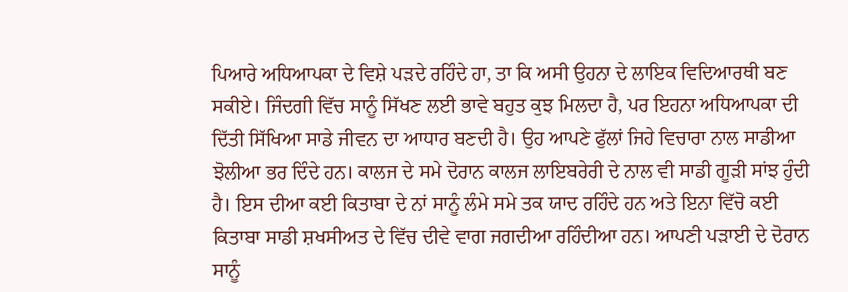ਪਿਆਰੇ ਅਧਿਆਪਕਾ ਦੇ ਵਿਸ਼ੇ ਪੜਦੇ ਰਹਿੰਦੇ ਹਾ, ਤਾ ਕਿ ਅਸੀ ਉਹਨਾ ਦੇ ਲਾਇਕ ਵਿਦਿਆਰਥੀ ਬਣ ਸਕੀਏ। ਜਿੰਦਗੀ ਵਿੱਚ ਸਾਨੂੰ ਸਿੱਖਣ ਲਈ ਭਾਵੇ ਬਹੁਤ ਕੁਝ ਮਿਲਦਾ ਹੈ, ਪਰ ਇਹਨਾ ਅਧਿਆਪਕਾ ਦੀ ਦਿੱਤੀ ਸਿੱਖਿਆ ਸਾਡੇ ਜੀਵਨ ਦਾ ਆਧਾਰ ਬਣਦੀ ਹੈ। ਉਹ ਆਪਣੇ ਫੁੱਲਾਂ ਜਿਹੇ ਵਿਚਾਰਾ ਨਾਲ ਸਾਡੀਆ ਝੋਲੀਆ ਭਰ ਦਿੰਦੇ ਹਨ। ਕਾਲਜ ਦੇ ਸਮੇ ਦੋਰਾਨ ਕਾਲਜ ਲਾਇਬਰੇਰੀ ਦੇ ਨਾਲ ਵੀ ਸਾਡੀ ਗੂੜੀ ਸਾਂਝ ਹੁੰਦੀ ਹੈ। ਇਸ ਦੀਆ ਕਈ ਕਿਤਾਬਾ ਦੇ ਨਾਂ ਸਾਨੂੰ ਲੰਮੇ ਸਮੇ ਤਕ ਯਾਦ ਰਹਿੰਦੇ ਹਨ ਅਤੇ ਇਨਾ ਵਿੱਚੋ ਕਈ ਕਿਤਾਬਾ ਸਾਡੀ ਸ਼ਖਸੀਅਤ ਦੇ ਵਿੱਚ ਦੀਵੇ ਵਾਗ ਜਗਦੀਆ ਰਹਿੰਦੀਆ ਹਨ। ਆਪਣੀ ਪੜਾਈ ਦੇ ਦੋਰਾਨ ਸਾਨੂੰ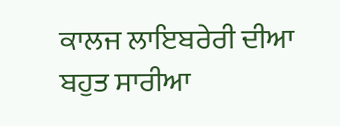ਕਾਲਜ ਲਾਇਬਰੇਰੀ ਦੀਆ ਬਹੁਤ ਸਾਰੀਆ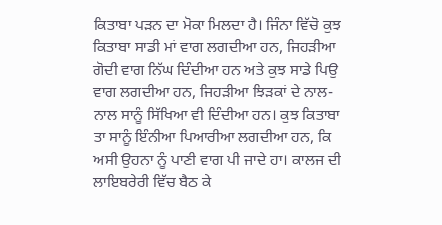ਕਿਤਾਬਾ ਪੜਨ ਦਾ ਮੋਕਾ ਮਿਲਦਾ ਹੈ। ਜਿੰਨਾ ਵਿੱਚੋ ਕੁਝ ਕਿਤਾਬਾ ਸਾਡੀ ਮਾਂ ਵਾਗ ਲਗਦੀਆ ਹਨ, ਜਿਹੜੀਆ ਗੋਦੀ ਵਾਗ ਨਿੱਘ ਦਿੰਦੀਆ ਹਨ ਅਤੇ ਕੁਝ ਸਾਡੇ ਪਿਉ ਵਾਗ ਲਗਦੀਆ ਹਨ, ਜਿਹੜੀਆ ਝਿੜਕਾਂ ਦੇ ਨਾਲ-ਨਾਲ ਸਾਨੂੰ ਸਿੱਖਿਆ ਵੀ ਦਿੰਦੀਆ ਹਨ। ਕੁਝ ਕਿਤਾਬਾ ਤਾ ਸਾਨੂੰ ਇੰਨੀਆ ਪਿਆਰੀਆ ਲਗਦੀਆ ਹਨ, ਕਿ ਅਸੀ ਉਹਨਾ ਨੂੰ ਪਾਣੀ ਵਾਗ ਪੀ ਜਾਦੇ ਹਾ। ਕਾਲਜ ਦੀ ਲਾਇਬਰੇਰੀ ਵਿੱਚ ਬੈਠ ਕੇ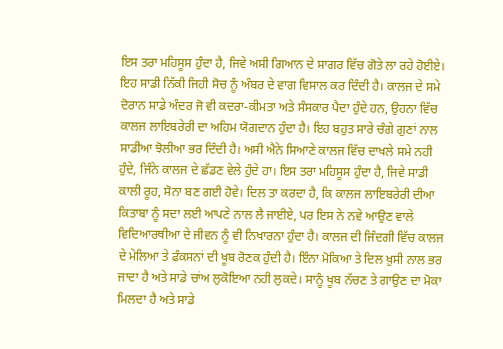ਇਸ ਤਰਾ ਮਹਿਸੂਸ ਹੁੰਦਾ ਹੈ, ਜਿਵੇ ਅਸੀ ਗਿਆਨ ਦੇ ਸਾਗਰ ਵਿੱਚ ਗੋਤੇ ਲਾ ਰਹੇ ਹੋਈਏ। ਇਹ ਸਾਡੀ ਨਿੱਕੀ ਜਿਹੀ ਸੋਚ ਨੂੰ ਅੰਬਰ ਦੇ ਵਾਗ ਵਿਸਾਲ ਕਰ ਦਿੰਦੀ ਹੈ। ਕਾਲਜ ਦੇ ਸਮੇ ਦੋਰਾਨ ਸਾਡੇ ਅੰਦਰ ਜੋ ਵੀ ਕਦਰਾ-ਕੀਮਤਾ ਅਤੇ ਸੰਸਕਾਰ ਪੈਦਾ ਹੁੰਦੇ ਹਨ, ਉਹਨਾ ਵਿੱਚ ਕਾਲਜ ਲਾਇਬਰੇਰੀ ਦਾ ਅਹਿਮ ਯੋਗਦਾਨ ਹੁੰਦਾ ਹੈ। ਇਹ ਬਹੁਤ ਸਾਰੇ ਚੰਗੇ ਗੁਣਾਂ ਨਾਲ ਸਾਡੀਆ ਝੋਲੀਆ ਭਰ ਦਿੰਦੀ ਹੈ। ਅਸੀ ਐਨੇ ਸਿਆਣੇ ਕਾਲਜ ਵਿੱਚ ਦਾਖਲੇ ਸਮੇ ਨਹੀ ਹੁੰਦੇ, ਜਿੰਨੇ ਕਾਲਜ ਦੇ ਛੱਡਣ ਵੇਲੇ ਹੁੰਦੇ ਹਾ। ਇਸ ਤਰਾ ਮਹਿਸੂਸ ਹੁੰਦਾ ਹੈ, ਜਿਵੇ ਸਾਡੀ ਕਾਲੀ ਰੂਹ, ਸੋਨਾ ਬਣ ਗਈ ਹੋਵੇ। ਦਿਲ ਤਾ ਕਰਦਾ ਹੈ, ਕਿ ਕਾਲਜ ਲਾਇਬਰੇਰੀ ਦੀਆ ਕਿਤਾਬਾ ਨੂੰ ਸਦਾ ਲਈ ਆਪਣੇ ਨਾਲ ਲੈ ਜਾਈਏ, ਪਰ ਇਸ ਨੇ ਨਵੇ ਆਉਣ ਵਾਲੇ ਵਿਦਿਆਰਥੀਆ ਦੇ ਜੀਵਨ ਨੂੰ ਵੀ ਨਿਖਾਰਨਾ ਹੁੰਦਾ ਹੈ। ਕਾਲਜ ਦੀ ਜਿੰਦਗੀ ਵਿੱਚ ਕਾਲਜ ਦੇ ਮੇਲਿਆ ਤੇ ਫੰਕਸਨਾਂ ਦੀ ਖੂਬ ਰੋਣਕ ਹੁੰਦੀ ਹੈ। ਇੰਨਾ ਮੋਕਿਆ ਤੇ ਦਿਲ ਖ਼ੁਸੀ ਨਾਲ ਭਰ ਜਾਦਾ ਹੈ ਅਤੇ ਸਾਡੇ ਚਾਂਅ ਲੁਕੋਇਆ ਨਹੀ ਲੁਕਦੇ। ਸਾਨੂੰ ਖੂਬ ਨੱਚਣ ਤੇ ਗਾਉਣ ਦਾ ਮੋਕਾ ਮਿਲਦਾ ਹੈ ਅਤੇ ਸਾਡੇ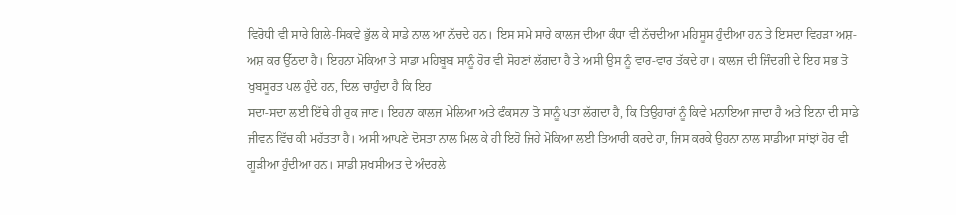ਵਿਰੋਧੀ ਵੀ ਸਾਰੇ ਗਿਲੇ-ਸਿਕਵੇ ਭੁੱਲ ਕੇ ਸਾਡੇ ਨਾਲ ਆ ਨੱਚਦੇ ਹਨ। ਇਸ ਸਮੇ ਸਾਰੇ ਕਾਲਜ ਦੀਆ ਕੰਧਾ ਵੀ ਨੱਚਦੀਆ ਮਹਿਸੂਸ ਹੁੰਦੀਆ ਹਨ ਤੇ ਇਸਦਾ ਵਿਹੜਾ ਅਸ਼-ਅਸ਼ ਕਰ ਉੱਠਦਾ ਹੈ। ਇਹਨਾ ਮੋਕਿਆ ਤੇ ਸਾਡਾ ਮਹਿਬੂਬ ਸਾਨੂੰ ਹੋਰ ਵੀ ਸੋਹਣਾਂ ਲੱਗਦਾ ਹੈ ਤੇ ਅਸੀ ਉਸ ਨੂੰ ਵਾਰ-ਵਾਰ ਤੱਕਦੇ ਹਾ। ਕਾਲਜ ਦੀ ਜਿੰਦਗੀ ਦੇ ਇਹ ਸਭ ਤੋ ਖੁਬਸੂਰਤ ਪਲ ਹੁੰਦੇ ਹਨ, ਦਿਲ ਚਾਹੁੰਦਾ ਹੈ ਕਿ ਇਹ
ਸਦਾ-ਸਦਾ ਲਈ ਇੱਥੇ ਹੀ ਰੁਕ ਜਾਣ। ਇਹਨਾ ਕਾਲਜ ਮੇਲਿਆ ਅਤੇ ਫੰਕਸਨਾ ਤੋ ਸਾਨੂੰ ਪਤਾ ਲੱਗਦਾ ਹੈ, ਕਿ ਤਿਉਹਾਰਾਂ ਨੂੰ ਕਿਵੇ ਮਨਾਇਆ ਜਾਦਾ ਹੈ ਅਤੇ ਇਨਾ ਦੀ ਸਾਡੇ ਜੀਵਨ ਵਿੱਚ ਕੀ ਮਹੱਤਤਾ ਹੈ। ਅਸੀ ਆਪਣੇ ਦੋਸਤਾ ਨਾਲ ਮਿਲ ਕੇ ਹੀ ਇਹੋ ਜਿਹੇ ਮੋਕਿਆ ਲਈ ਤਿਆਰੀ ਕਰਦੇ ਹਾ, ਜਿਸ ਕਰਕੇ ਉਹਨਾ ਨਾਲ ਸਾਡੀਆ ਸਾਂਝਾਂ ਹੋਰ ਵੀ ਗੂੜੀਆ ਹੁੰਦੀਆ ਹਨ। ਸਾਡੀ ਸ਼ਖਸੀਅਤ ਦੇ ਅੰਦਰਲੇ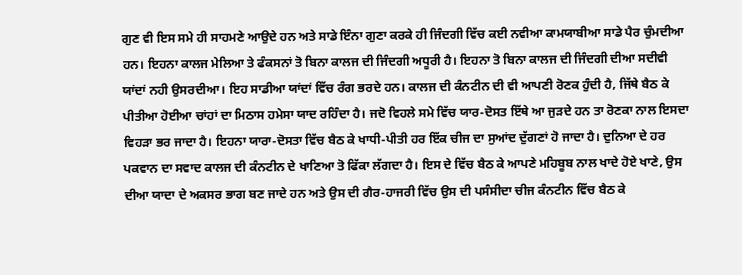ਗੁਣ ਵੀ ਇਸ ਸਮੇ ਹੀ ਸਾਹਮਣੇ ਆਉਦੇ ਹਨ ਅਤੇ ਸਾਡੇ ਇੰਨਾ ਗੁਣਾ ਕਰਕੇ ਹੀ ਜਿੰਦਗੀ ਵਿੱਚ ਕਈ ਨਵੀਆ ਕਾਮਯਾਬੀਆ ਸਾਡੇ ਪੈਰ ਚੁੰਮਦੀਆ ਹਨ। ਇਹਨਾ ਕਾਲਜ ਮੇਲਿਆ ਤੇ ਫੰਕਸਨਾਂ ਤੋ ਬਿਨਾ ਕਾਲਜ ਦੀ ਜਿੰਦਗੀ ਅਧੂਰੀ ਹੈ। ਇਹਨਾ ਤੋ ਬਿਨਾ ਕਾਲਜ ਦੀ ਜਿੰਦਗੀ ਦੀਆ ਸਦੀਵੀ ਯਾਂਦਾਂ ਨਹੀ ਉਸਰਦੀਆ। ਇਹ ਸਾਡੀਆ ਯਾਂਦਾਂ ਵਿੱਚ ਰੰਗ ਭਰਦੇ ਹਨ। ਕਾਲਜ ਦੀ ਕੰਨਟੀਨ ਦੀ ਵੀ ਆਪਣੀ ਰੋਣਕ ਹੁੰਦੀ ਹੈ, ਜਿੱਥੇ ਬੈਠ ਕੇ ਪੀਤੀਆ ਹੋਈਆ ਚਾਂਹਾਂ ਦਾ ਮਿਠਾਸ ਹਮੇਸਾ ਯਾਦ ਰਹਿੰਦਾ ਹੈ। ਜਦੋ ਵਿਹਲੇ ਸਮੇ ਵਿੱਚ ਯਾਰ-ਦੋਸਤ ਇੱਥੇ ਆ ਜੁੜਦੇ ਹਨ ਤਾ ਰੋਣਕਾ ਨਾਲ ਇਸਦਾ ਵਿਹੜਾ ਭਰ ਜਾਦਾ ਹੈ। ਇਹਨਾ ਯਾਰਾ-ਦੋਸਤਾ ਵਿੱਚ ਬੈਠ ਕੇ ਖਾਧੀ-ਪੀਤੀ ਹਰ ਇੱਕ ਚੀਜ ਦਾ ਸੁਆਂਦ ਦੁੱਗਣਾਂ ਹੋ ਜਾਦਾ ਹੈ। ਦੁਨਿਆ ਦੇ ਹਰ ਪਕਵਾਨ ਦਾ ਸਵਾਦ ਕਾਲਜ ਦੀ ਕੰਨਟੀਨ ਦੇ ਖਾਣਿਆ ਤੋ ਫਿੱਕਾ ਲੱਗਦਾ ਹੈ। ਇਸ ਦੇ ਵਿੱਚ ਬੈਠ ਕੇ ਆਪਣੇ ਮਹਿਬੂਬ ਨਾਲ ਖਾਦੇ ਹੋਏ ਖਾਣੇ, ਉਸ ਦੀਆ ਯਾਦਾ ਦੇ ਅਕਸਰ ਭਾਗ ਬਣ ਜਾਦੇ ਹਨ ਅਤੇ ਉਸ ਦੀ ਗੈਰ-ਹਾਜਰੀ ਵਿੱਚ ਉਸ ਦੀ ਪਸੰਸੀਦਾ ਚੀਜ ਕੰਨਟੀਨ ਵਿੱਚ ਬੈਠ ਕੇ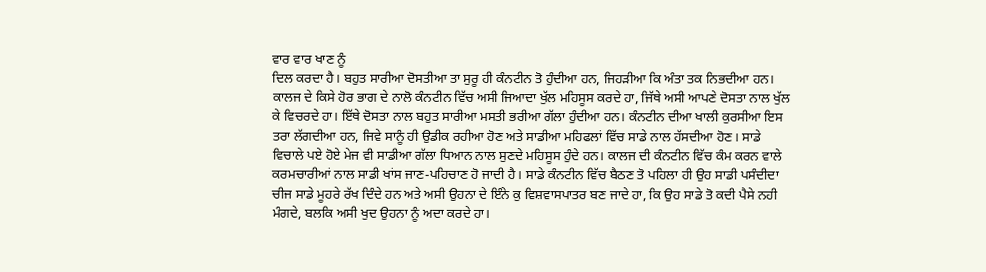ਵਾਰ ਵਾਰ ਖਾਣ ਨੂੰ
ਦਿਲ ਕਰਦਾ ਹੈ। ਬਹੁਤ ਸਾਰੀਆ ਦੋਸਤੀਆ ਤਾ ਸੁਰੂ ਹੀ ਕੰਨਟੀਨ ਤੋ ਹੁੰਦੀਆ ਹਨ, ਜਿਹੜੀਆ ਕਿ ਅੰਤਾ ਤਕ ਨਿਭਦੀਆ ਹਨ। ਕਾਲਜ ਦੇ ਕਿਸੇ ਹੋਰ ਭਾਗ ਦੇ ਨਾਲੋ ਕੰਨਟੀਨ ਵਿੱਚ ਅਸੀ ਜਿਆਦਾ ਖੁੱਲ ਮਹਿਸੂਸ ਕਰਦੇ ਹਾ, ਜਿੱਥੇ ਅਸੀ ਆਪਣੇ ਦੋਸਤਾ ਨਾਲ ਖੁੱਲ ਕੇ ਵਿਚਰਦੇ ਹਾ। ਇੱਥੇ ਦੋਸਤਾ ਨਾਲ ਬਹੁਤ ਸਾਰੀਆ ਮਸਤੀ ਭਰੀਆ ਗੱਲਾ ਹੁੰਦੀਆ ਹਨ। ਕੰਨਟੀਨ ਦੀਆ ਖਾਲੀ ਕੁਰਸੀਆ ਇਸ ਤਰਾ ਲੱਗਦੀਆ ਹਨ, ਜਿਵੇ ਸਾਨੂੰ ਹੀ ਉਡੀਕ ਰਹੀਆ ਹੋਣ ਅਤੇ ਸਾਡੀਆ ਮਹਿਫਲਾਂ ਵਿੱਚ ਸਾਡੇ ਨਾਲ ਹੱਸਦੀਆ ਹੋਣ। ਸਾਡੇ ਵਿਚਾਲੇ ਪਏ ਹੋਏ ਮੇਜ ਵੀ ਸਾਡੀਆ ਗੱਲਾ ਧਿਆਨ ਨਾਲ ਸੁਣਦੇ ਮਹਿਸੂਸ ਹੁੰਦੇ ਹਨ। ਕਾਲਜ ਦੀ ਕੰਨਟੀਨ ਵਿੱਚ ਕੰਮ ਕਰਨ ਵਾਲੇ ਕਰਮਚਾਰੀਆਂ ਨਾਲ ਸਾਡੀ ਖਾਂਸ ਜਾਣ-ਪਹਿਚਾਣ ਹੋ ਜਾਦੀ ਹੈ। ਸਾਡੇ ਕੰਨਟੀਨ ਵਿੱਚ ਬੈਠਣ ਤੋ ਪਹਿਲਾ ਹੀ ਉਹ ਸਾਡੀ ਪਸੰਦੀਦਾ ਚੀਜ ਸਾਡੇ ਮੂਹਰੇ ਰੱਖ ਦਿੰਦੇ ਹਨ ਅਤੇ ਅਸੀ ਉਹਨਾ ਦੇ ਇੰਨੇ ਕੁ ਵਿਸ਼ਵਾਸਪਾਤਰ ਬਣ ਜਾਦੇ ਹਾ, ਕਿ ਉਹ ਸਾਡੇ ਤੋ ਕਦੀ ਪੈਸੇ ਨਹੀ ਮੰਗਦੇ, ਬਲਕਿ ਅਸੀ ਖੁਦ ਉਹਨਾ ਨੂੰ ਅਦਾ ਕਰਦੇ ਹਾ।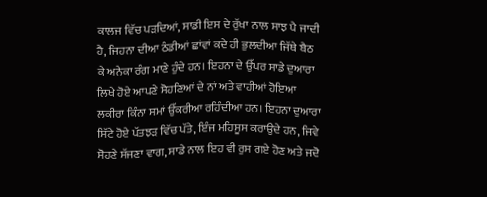ਕਾਲਜ ਵਿੱਚ ਪੜਦਿਆਂ, ਸਾਡੀ ਇਸ ਦੇ ਰੁੱਖਾ ਨਾਲ ਸਾਝ ਪੈ ਜਾਦੀ ਹੈ, ਜਿਹਨਾ ਦੀਆ ਠੰਡੀਆਂ ਛਾਂਵਾਂ ਕਦੇ ਹੀ ਭੁਲਦੀਆ ਜਿੱਥੇ ਬੈਠ ਕੇ ਅਨੇਕਾ ਰੰਗ ਮਾਣੇ ਹੁੰਦੇ ਹਨ। ਇਹਨਾ ਦੇ ਉੱਪਰ ਸਾਡੇ ਦੁਆਰਾ ਲਿਖੇ ਹੋਏ ਆਪਣੇ ਸੋਹਣਿਆਂ ਦੇ ਨਾਂ ਅਤੇ ਵਾਹੀਆਂ ਹੋਇਆ ਲਕੀਰਾ ਕਿੰਨਾ ਸਮਾਂ ਉੱਕਰੀਆ ਰਹਿੰਦੀਆ ਹਨ। ਇਹਨਾ ਦੁਆਰਾ ਸਿੱਟੇ ਹੋਏ ਪੱਤਝੜ ਵਿੱਚ ਪੱਤੇ, ਇੰਜ ਮਹਿਸੂਸ ਕਰਾਉਦੇ ਹਨ, ਜਿਵੇ ਸੋਹਣੇ ਸੱਜਣਾ ਵਾਗ, ਸਾਡੇ ਨਾਲ ਇਹ ਵੀ ਰੁਸ ਗਏ ਹੋਣ ਅਤੇ ਜਦੋ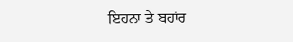ਇਹਨਾ ਤੇ ਬਹਾਂਰ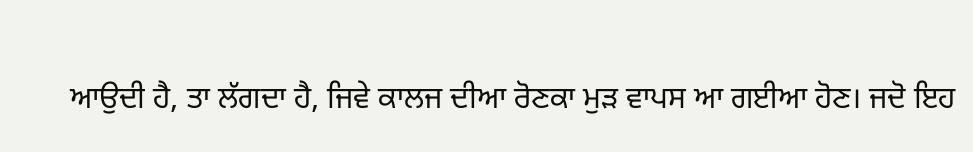ਆਉਦੀ ਹੈ, ਤਾ ਲੱਗਦਾ ਹੈ, ਜਿਵੇ ਕਾਲਜ ਦੀਆ ਰੋਣਕਾ ਮੁੜ ਵਾਪਸ ਆ ਗਈਆ ਹੋਣ। ਜਦੋ ਇਹ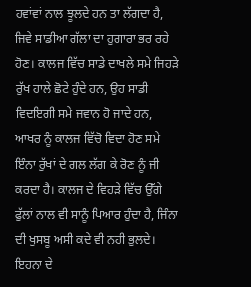ਹਵਾਂਵਾਂ ਨਾਲ ਝੂਲਦੇ ਹਨ ਤਾ ਲੱਗਦਾ ਹੈ, ਜਿਵੇ ਸਾਡੀਆ ਗੱਲਾ ਦਾ ਹੁਗਾਰਾ ਭਰ ਰਹੇ ਹੋਣ। ਕਾਲਜ ਵਿੱਚ ਸਾਡੇ ਦਾਖਲੇ ਸਮੇ ਜਿਹੜੇ ਰੁੱਖ ਹਾਲੇ ਛੋਟੇ ਹੁੰਦੇ ਹਨ, ਉਹ ਸਾਡੀ ਵਿਦਇਗੀ ਸਮੇ ਜਵਾਨ ਹੋ ਜਾਦੇ ਹਨ, ਆਖਰ ਨੂੰ ਕਾਲਜ ਵਿੱਚੋ ਵਿਦਾ ਹੋਣ ਸਮੇ ਇੰਨਾ ਰੁੱਖਾਂ ਦੇ ਗਲ ਲੱਗ ਕੇ ਰੋਣ ਨੂੰ ਜੀ ਕਰਦਾ ਹੈ। ਕਾਲਜ ਦੇ ਵਿਹੜੇ ਵਿੱਚ ਉੱਗੇ ਫੁੱਲਾਂ ਨਾਲ ਵੀ ਸਾਨੂੰ ਪਿਆਰ ਹੁੰਦਾ ਹੈ, ਜਿੰਨਾ ਦੀ ਖੁਸਬੂ ਅਸੀ ਕਦੇ ਵੀ ਨਹੀ ਭੁਲਦੇ। ਇਹਨਾ ਦੇ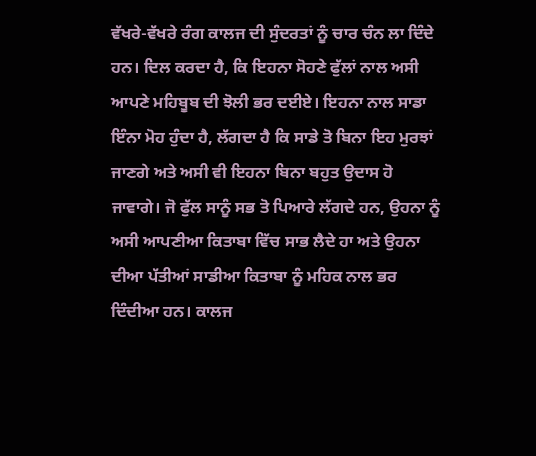ਵੱਖਰੇ-ਵੱਖਰੇ ਰੰਗ ਕਾਲਜ ਦੀ ਸੁੰਦਰਤਾਂ ਨੂੰ ਚਾਰ ਚੰਨ ਲਾ ਦਿੰਦੇ ਹਨ। ਦਿਲ ਕਰਦਾ ਹੈ, ਕਿ ਇਹਨਾ ਸੋਹਣੇ ਫੁੱਲਾਂ ਨਾਲ ਅਸੀ ਆਪਣੇ ਮਹਿਬੂਬ ਦੀ ਝੋਲੀ ਭਰ ਦਈਏ। ਇਹਨਾ ਨਾਲ ਸਾਡਾ ਇੰਨਾ ਮੋਹ ਹੁੰਦਾ ਹੈ, ਲੱਗਦਾ ਹੈ ਕਿ ਸਾਡੇ ਤੋ ਬਿਨਾ ਇਹ ਮੁਰਝਾਂ ਜਾਣਗੇ ਅਤੇ ਅਸੀ ਵੀ ਇਹਨਾ ਬਿਨਾ ਬਹੁਤ ਉਦਾਸ ਹੋ ਜਾਵਾਗੇ। ਜੋ ਫੁੱਲ ਸਾਨੂੰ ਸਭ ਤੋ ਪਿਆਰੇ ਲੱਗਦੇ ਹਨ, ਉਹਨਾ ਨੂੰ ਅਸੀ ਆਪਣੀਆ ਕਿਤਾਬਾ ਵਿੱਚ ਸਾਭ ਲੈਦੇ ਹਾ ਅਤੇ ਉਹਨਾ ਦੀਆ ਪੱਤੀਆਂ ਸਾਡੀਆ ਕਿਤਾਬਾ ਨੂੰ ਮਹਿਕ ਨਾਲ ਭਰ ਦਿੰਦੀਆ ਹਨ। ਕਾਲਜ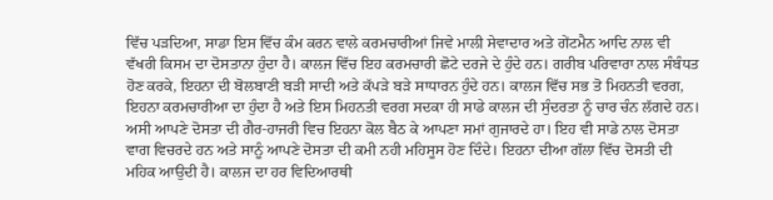ਵਿੱਚ ਪੜਦਿਆ, ਸਾਡਾ ਇਸ ਵਿੱਚ ਕੰਮ ਕਰਨ ਵਾਲੇ ਕਰਮਚਾਰੀਆਂ ਜਿਵੇ ਮਾਲੀ ਸੇਵਾਦਾਰ ਅਤੇ ਗੇਂਟਮੈਨ ਆਦਿ ਨਾਲ ਵੀ ਵੱਖਰੀ ਕਿਸਮ ਦਾ ਦੋਸਤਾਨਾ ਹੁੰਦਾ ਹੈ। ਕਾਲਜ ਵਿੱਚ ਇਹ ਕਰਮਚਾਰੀ ਛੋਟੇ ਦਰਜੇ ਦੇ ਹੁੰਦੇ ਹਨ। ਗਰੀਬ ਪਰਿਵਾਰਾ ਨਾਲ ਸੰਬੰਧਤ ਹੋਣ ਕਰਕੇ, ਇਹਨਾ ਦੀ ਬੋਲਬਾਣੀ ਬੜੀ ਸਾਦੀ ਅਤੇ ਕੱਪੜੇ ਬੜੇ ਸਾਧਾਰਨ ਹੁੰਦੇ ਹਨ। ਕਾਲਜ ਵਿੱਚ ਸਭ ਤੋ ਮਿਹਨਤੀ ਵਰਗ, ਇਹਨਾ ਕਰਮਚਾਰੀਆ ਦਾ ਹੁੰਦਾ ਹੈ ਅਤੇ ਇਸ ਮਿਹਨਤੀ ਵਰਗ ਸਦਕਾ ਹੀ ਸਾਡੇ ਕਾਲਜ ਦੀ ਸੁੰਦਰਤਾ ਨੂੰ ਚਾਰ ਚੰਨ ਲੱਗਦੇ ਹਨ। ਅਸੀ ਆਪਣੇ ਦੋਸਤਾ ਦੀ ਗੈਰ-ਹਾਜਰੀ ਵਿਚ ਇਹਨਾ ਕੋਲ ਬੈਠ ਕੇ ਆਪਣਾ ਸਮਾਂ ਗੁਜਾਰਦੇ ਹਾ। ਇਹ ਵੀ ਸਾਡੇ ਨਾਲ ਦੋਸਤਾ ਵਾਗ ਵਿਚਰਦੇ ਹਨ ਅਤੇ ਸਾਨੂੰ ਆਪਣੇ ਦੋਸਤਾ ਦੀ ਕਮੀ ਨਹੀ ਮਹਿਸੂਸ ਹੋਣ ਦਿੰਦੇ। ਇਹਨਾ ਦੀਆ ਗੱਲਾ ਵਿੱਚ ਦੋਸਤੀ ਦੀ ਮਹਿਕ ਆਉਦੀ ਹੈ। ਕਾਲਜ ਦਾ ਹਰ ਵਿਦਿਆਰਥੀ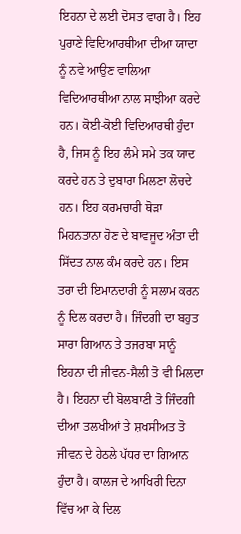ਇਹਨਾ ਦੇ ਲਈ ਦੋਸਤ ਵਾਗ ਹੈ। ਇਹ ਪੁਰਾਣੇ ਵਿਦਿਆਰਥੀਆ ਦੀਆ ਯਾਦਾ ਨੂੰ ਨਵੇ ਆਉਣ ਵਾਲਿਆ ਵਿਦਿਆਰਥੀਆ ਨਾਲ ਸਾਝੀਆ ਕਰਦੇ ਹਨ। ਕੋਈ-ਕੋਈ ਵਿਦਿਆਰਥੀ ਹੁੰਦਾ ਹੈ, ਜਿਸ ਨੂੰ ਇਹ ਲੰਮੇ ਸਮੇ ਤਕ ਯਾਦ ਕਰਦੇ ਹਨ ਤੇ ਦੁਬਾਰਾ ਮਿਲਣਾ ਲੋਚਦੇ ਹਨ। ਇਹ ਕਰਮਚਾਰੀ ਥੋੜਾ ਮਿਹਨਤਾਨਾ ਹੋਣ ਦੇ ਬਾਵਜੂਦ ਅੰਤਾ ਦੀ ਸਿੱਦਤ ਨਾਲ ਕੰਮ ਕਰਦੇ ਹਨ। ਇਸ ਤਰਾ ਦੀ ਇਮਾਨਦਾਰੀ ਨੂੰ ਸਲਾਮ ਕਰਨ ਨੂੰ ਦਿਲ ਕਰਦਾ ਹੈ। ਜਿੰਦਗੀ ਦਾ ਬਹੁਤ ਸਾਰਾ ਗਿਆਨ ਤੇ ਤਜਰਬਾ ਸਾਨੂੰ ਇਹਨਾ ਦੀ ਜੀਵਨ-ਸੈਲੀ ਤੋ ਵੀ ਮਿਲਦਾ ਹੈ। ਇਹਨਾ ਦੀ ਬੋਲਬਾਣੀ ਤੋ ਜਿੰਦਗੀ ਦੀਆ ਤਲਖੀਆਂ ਤੇ ਸ਼ਖਸੀਅਤ ਤੋ ਜੀਵਨ ਦੇ ਹੇਠਲੇ ਪੱਧਰ ਦਾ ਗਿਆਨ ਹੁੰਦਾ ਹੈ। ਕਾਲਜ ਦੇ ਆਖਿਰੀ ਦਿਨਾ ਵਿੱਚ ਆ ਕੇ ਦਿਲ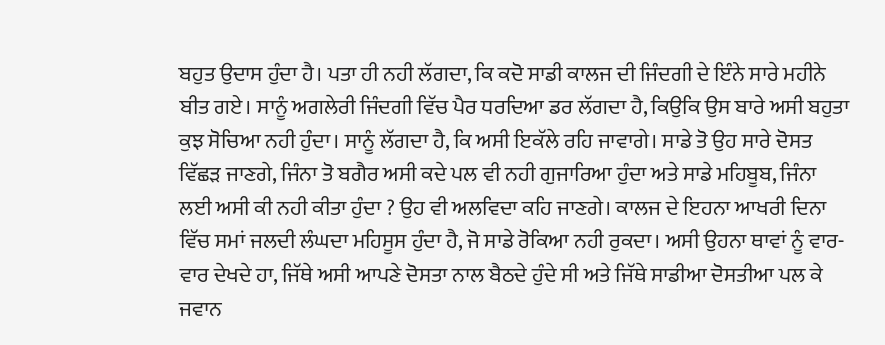ਬਹੁਤ ਉਦਾਸ ਹੁੰਦਾ ਹੈ। ਪਤਾ ਹੀ ਨਹੀ ਲੱਗਦਾ, ਕਿ ਕਦੋ ਸਾਡੀ ਕਾਲਜ ਦੀ ਜਿੰਦਗੀ ਦੇ ਇੰਨੇ ਸਾਰੇ ਮਹੀਨੇ ਬੀਤ ਗਏ। ਸਾਨੂੰ ਅਗਲੇਰੀ ਜਿੰਦਗੀ ਵਿੱਚ ਪੈਰ ਧਰਦਿਆ ਡਰ ਲੱਗਦਾ ਹੈ, ਕਿਉਕਿ ਉਸ ਬਾਰੇ ਅਸੀ ਬਹੁਤਾ ਕੁਝ ਸੋਚਿਆ ਨਹੀ ਹੁੰਦਾ। ਸਾਨੂੰ ਲੱਗਦਾ ਹੈ, ਕਿ ਅਸੀ ਇਕੱਲੇ ਰਹਿ ਜਾਵਾਗੇ। ਸਾਡੇ ਤੋ ਉਹ ਸਾਰੇ ਦੋਸਤ ਵਿੱਛੜ ਜਾਣਗੇ, ਜਿੰਨਾ ਤੋ ਬਗੈਰ ਅਸੀ ਕਦੇ ਪਲ ਵੀ ਨਹੀ ਗੁਜਾਰਿਆ ਹੁੰਦਾ ਅਤੇ ਸਾਡੇ ਮਹਿਬੂਬ, ਜਿੰਨਾ ਲਈ ਅਸੀ ਕੀ ਨਹੀ ਕੀਤਾ ਹੁੰਦਾ ? ਉਹ ਵੀ ਅਲਵਿਦਾ ਕਹਿ ਜਾਣਗੇ। ਕਾਲਜ ਦੇ ਇਹਨਾ ਆਖਰੀ ਦਿਨਾ ਵਿੱਚ ਸਮਾਂ ਜਲਦੀ ਲੰਘਦਾ ਮਹਿਸੂਸ ਹੁੰਦਾ ਹੈ, ਜੋ ਸਾਡੇ ਰੋਕਿਆ ਨਹੀ ਰੁਕਦਾ। ਅਸੀ ਉਹਨਾ ਥਾਵਾਂ ਨੂੰ ਵਾਰ-ਵਾਰ ਦੇਖਦੇ ਹਾ, ਜਿੱਥੇ ਅਸੀ ਆਪਣੇ ਦੋਸਤਾ ਨਾਲ ਬੈਠਦੇ ਹੁੰਦੇ ਸੀ ਅਤੇ ਜਿੱਥੇ ਸਾਡੀਆ ਦੋਸਤੀਆ ਪਲ ਕੇ ਜਵਾਨ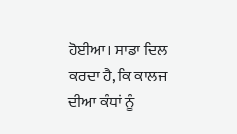ਹੋਈਆ। ਸਾਡਾ ਦਿਲ ਕਰਦਾ ਹੈ, ਕਿ ਕਾਲਜ ਦੀਆ ਕੰਧਾਂ ਨੂੰ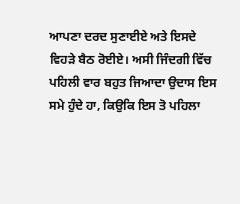ਆਪਣਾ ਦਰਦ ਸੁਣਾਈਏ ਅਤੇ ਇਸਦੇ ਵਿਹੜੇ ਬੈਠ ਰੋਈਏ। ਅਸੀ ਜਿੰਦਗੀ ਵਿੱਚ ਪਹਿਲੀ ਵਾਰ ਬਹੁਤ ਜਿਆਦਾ ਉਦਾਸ ਇਸ ਸਮੇ ਹੁੰਦੇ ਹਾ, ਕਿਉਕਿ ਇਸ ਤੋ ਪਹਿਲਾ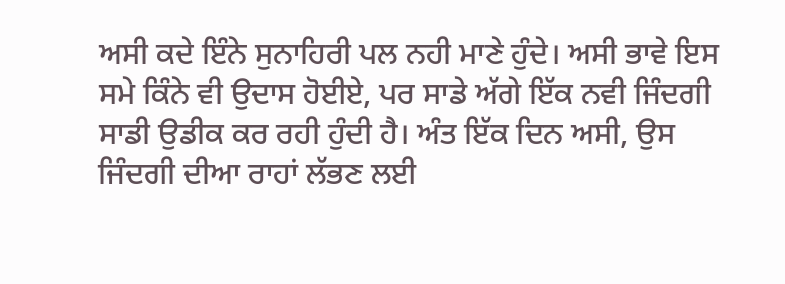ਅਸੀ ਕਦੇ ਇੰਨੇ ਸੁਨਾਹਿਰੀ ਪਲ ਨਹੀ ਮਾਣੇ ਹੁੰਦੇ। ਅਸੀ ਭਾਵੇ ਇਸ ਸਮੇ ਕਿੰਨੇ ਵੀ ਉਦਾਸ ਹੋਈਏ, ਪਰ ਸਾਡੇ ਅੱਗੇ ਇੱਕ ਨਵੀ ਜਿੰਦਗੀ ਸਾਡੀ ਉਡੀਕ ਕਰ ਰਹੀ ਹੁੰਦੀ ਹੈ। ਅੰਤ ਇੱਕ ਦਿਨ ਅਸੀ, ਉਸ ਜਿੰਦਗੀ ਦੀਆ ਰਾਹਾਂ ਲੱਭਣ ਲਈ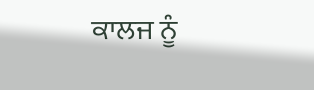ਕਾਲਜ ਨੂੰ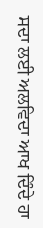ਸਦਾ ਲਈ ਅਲਵਿਦਾ ਆਖ ਦਿੰਦੇ ਹਾ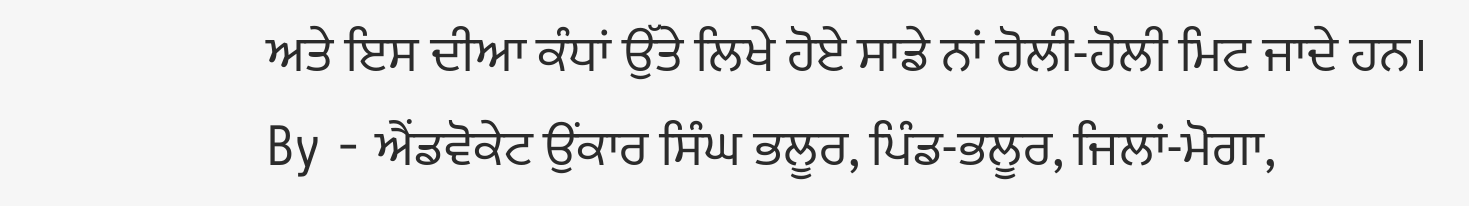ਅਤੇ ਇਸ ਦੀਆ ਕੰਧਾਂ ਉੱਤੇ ਲਿਖੇ ਹੋਏ ਸਾਡੇ ਨਾਂ ਹੋਲੀ-ਹੋਲੀ ਮਿਟ ਜਾਦੇ ਹਨ।
By - ਐਂਡਵੋਕੇਟ ਉਂਕਾਰ ਸਿੰਘ ਭਲੂਰ, ਪਿੰਡ-ਭਲੂਰ, ਜਿਲਾਂ-ਮੋਗਾ,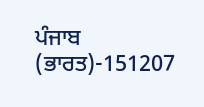ਪੰਜਾਬ (ਭਾਰਤ)-151207